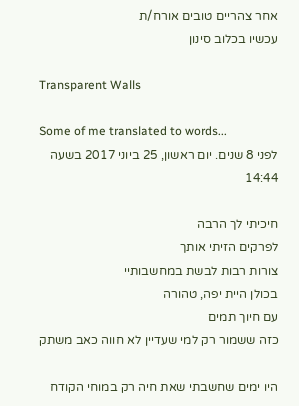אחר צהריים טובים אורח/ת
עכשיו בכלוב סינון

Transparent Walls

Some of me translated to words...
לפני 8 שנים. יום ראשון, 25 ביוני 2017 בשעה 14:44

חיכיתי לך הרבה
לפרקים הזיתי אותך
צורות רבות לבשת במחשבותיי
בכולן היית יפה, טהורה
עם חיוך תמים
כזה ששמור רק למי שעדיין לא חווה כאב משתק

היו ימים שחשבתי שאת חיה רק במוחי הקודח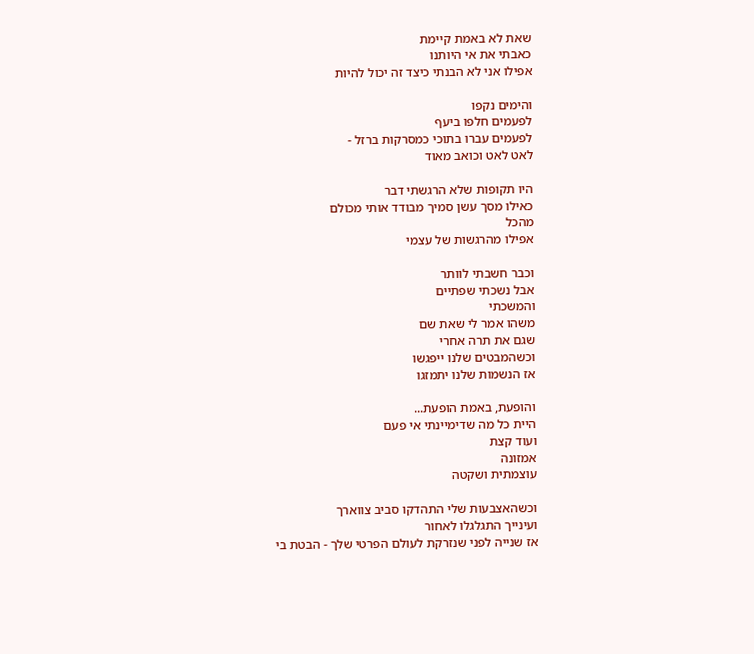שאת לא באמת קיימת
כאבתי את אי היותנו
אפילו אני לא הבנתי כיצד זה יכול להיות

והימים נקפו
לפעמים חלפו ביעף
לפעמים עברו בתוכי כמסרקות ברזל -
לאט לאט וכואב מאוד

היו תקופות שלא הרגשתי דבר
כאילו מסך עשן סמיך מבודד אותי מכולם
מהכל
אפילו מהרגשות של עצמי

וכבר חשבתי לוותר
אבל נשכתי שפתיים
והמשכתי
משהו אמר לי שאת שם
שגם את תרה אחרי
וכשהמבטים שלנו ייפגשו
אז הנשמות שלנו יתמזגו

והופעת, באמת הופעת...
היית כל מה שדימיינתי אי פעם
ועוד קצת
אמזונה
עוצמתית ושקטה

וכשהאצבעות שלי התהדקו סביב צווארך
ועינייך התגלגלו לאחור
אז שנייה לפני שנזרקת לעולם הפרטי שלך - הבטת בי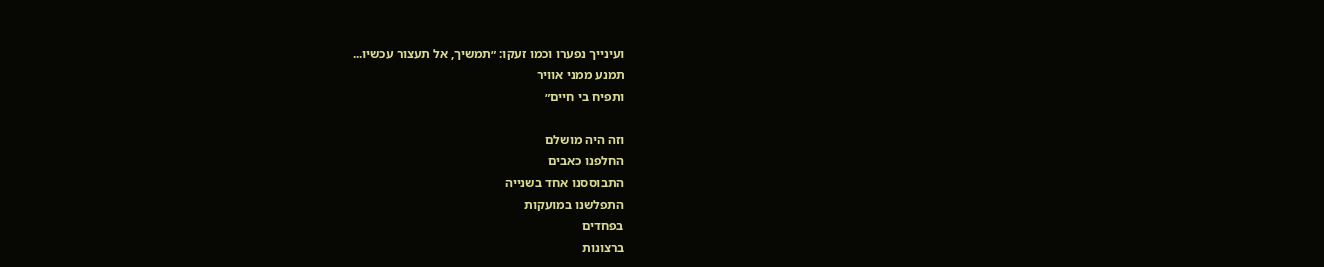ועינייך נפערו וכמו זעקו: ״תמשיך, אל תעצור עכשיו...
תמנע ממני אוויר
ותפיח בי חיים״

וזה היה מושלם
החלפנו כאבים
התבוססנו אחד בשנייה
התפלשנו במועקות
בפחדים
ברצונות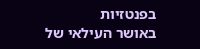בפנטזיות
באושר העילאי של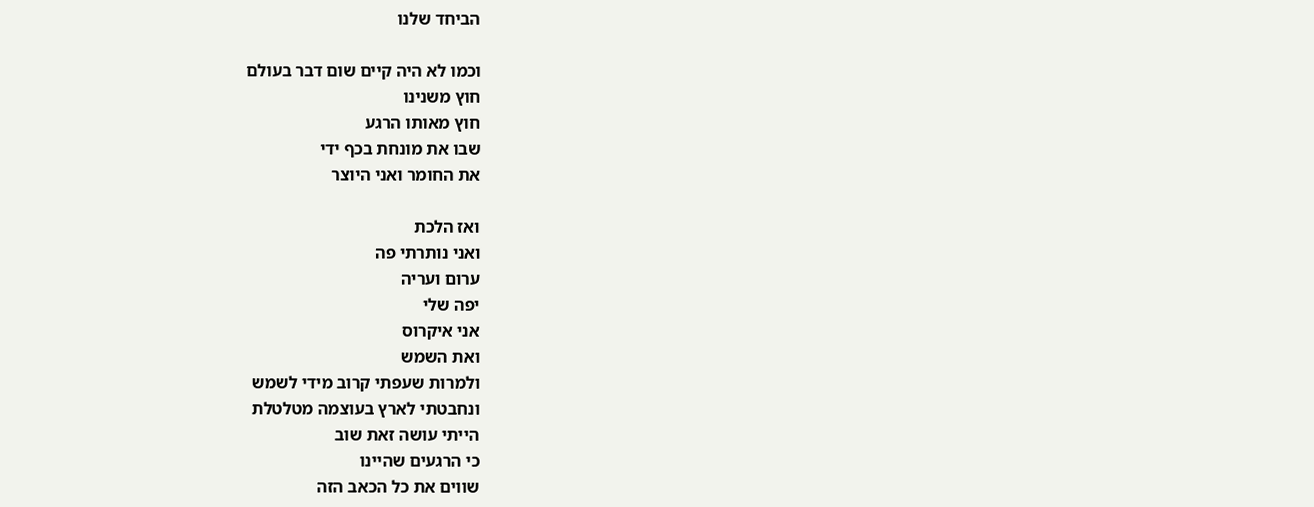הביחד שלנו

וכמו לא היה קיים שום דבר בעולם
חוץ משנינו
חוץ מאותו הרגע
שבו את מונחת בכף ידי
את החומר ואני היוצר

ואז הלכת
ואני נותרתי פה
ערום ועריה
יפה שלי
אני איקרוס
ואת השמש
ולמרות שעפתי קרוב מידי לשמש
ונחבטתי לארץ בעוצמה מטלטלת
הייתי עושה זאת שוב
כי הרגעים שהיינו
שווים את כל הכאב הזה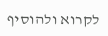לקרוא ולהוסיף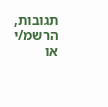תגובות, הרשמ/י או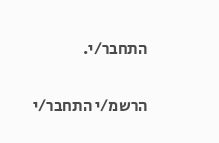התחבר/י.

הרשמ/י התחבר/י